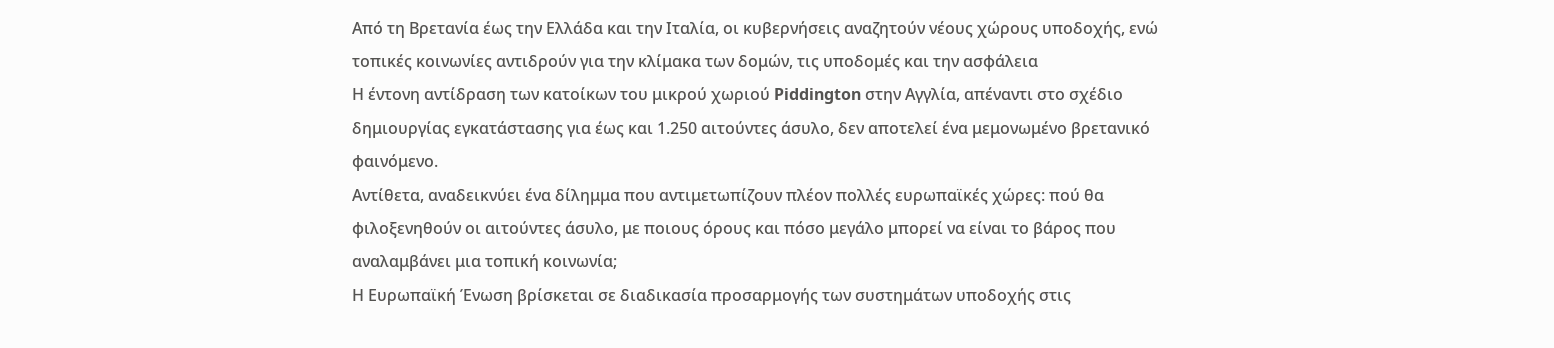Από τη Βρετανία έως την Ελλάδα και την Ιταλία, οι κυβερνήσεις αναζητούν νέους χώρους υποδοχής, ενώ τοπικές κοινωνίες αντιδρούν για την κλίμακα των δομών, τις υποδομές και την ασφάλεια
Η έντονη αντίδραση των κατοίκων του μικρού χωριού Piddington στην Αγγλία, απέναντι στο σχέδιο δημιουργίας εγκατάστασης για έως και 1.250 αιτούντες άσυλο, δεν αποτελεί ένα μεμονωμένο βρετανικό φαινόμενο.
Αντίθετα, αναδεικνύει ένα δίλημμα που αντιμετωπίζουν πλέον πολλές ευρωπαϊκές χώρες: πού θα φιλοξενηθούν οι αιτούντες άσυλο, με ποιους όρους και πόσο μεγάλο μπορεί να είναι το βάρος που αναλαμβάνει μια τοπική κοινωνία;
Η Ευρωπαϊκή Ένωση βρίσκεται σε διαδικασία προσαρμογής των συστημάτων υποδοχής στις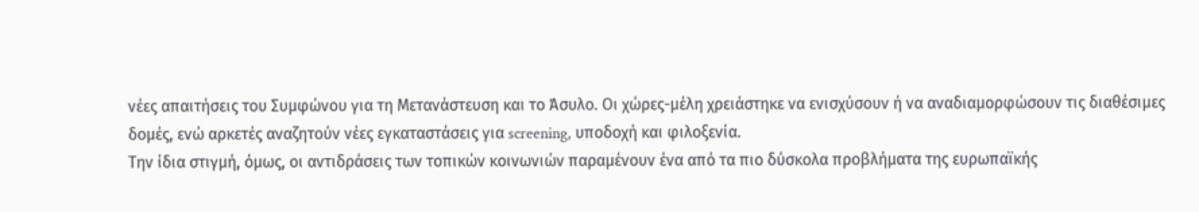νέες απαιτήσεις του Συμφώνου για τη Μετανάστευση και το Άσυλο. Οι χώρες-μέλη χρειάστηκε να ενισχύσουν ή να αναδιαμορφώσουν τις διαθέσιμες δομές, ενώ αρκετές αναζητούν νέες εγκαταστάσεις για screening, υποδοχή και φιλοξενία.
Την ίδια στιγμή, όμως, οι αντιδράσεις των τοπικών κοινωνιών παραμένουν ένα από τα πιο δύσκολα προβλήματα της ευρωπαϊκής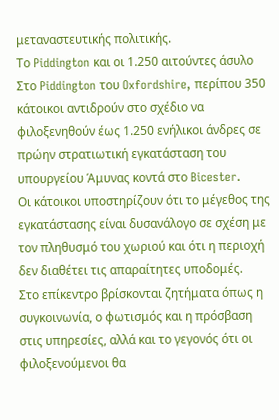μεταναστευτικής πολιτικής.
Το Piddington και οι 1.250 αιτούντες άσυλο
Στο Piddington του Oxfordshire, περίπου 350 κάτοικοι αντιδρούν στο σχέδιο να φιλοξενηθούν έως 1.250 ενήλικοι άνδρες σε πρώην στρατιωτική εγκατάσταση του υπουργείου Άμυνας κοντά στο Bicester.
Οι κάτοικοι υποστηρίζουν ότι το μέγεθος της εγκατάστασης είναι δυσανάλογο σε σχέση με τον πληθυσμό του χωριού και ότι η περιοχή δεν διαθέτει τις απαραίτητες υποδομές.
Στο επίκεντρο βρίσκονται ζητήματα όπως η συγκοινωνία, ο φωτισμός και η πρόσβαση στις υπηρεσίες, αλλά και το γεγονός ότι οι φιλοξενούμενοι θα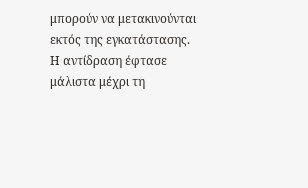μπορούν να μετακινούνται εκτός της εγκατάστασης.
Η αντίδραση έφτασε μάλιστα μέχρι τη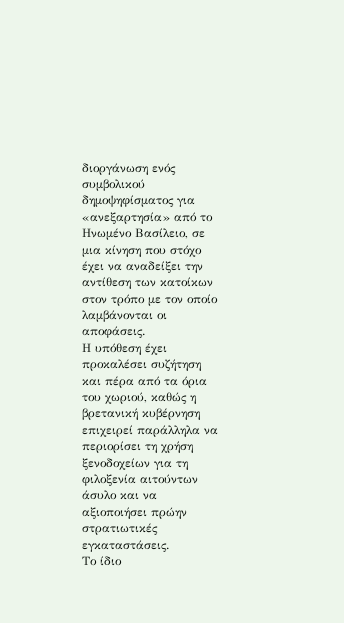διοργάνωση ενός συμβολικού δημοψηφίσματος για «ανεξαρτησία» από το Ηνωμένο Βασίλειο, σε μια κίνηση που στόχο έχει να αναδείξει την αντίθεση των κατοίκων στον τρόπο με τον οποίο λαμβάνονται οι αποφάσεις.
Η υπόθεση έχει προκαλέσει συζήτηση και πέρα από τα όρια του χωριού, καθώς η βρετανική κυβέρνηση επιχειρεί παράλληλα να περιορίσει τη χρήση ξενοδοχείων για τη φιλοξενία αιτούντων άσυλο και να αξιοποιήσει πρώην στρατιωτικές εγκαταστάσεις.
Το ίδιο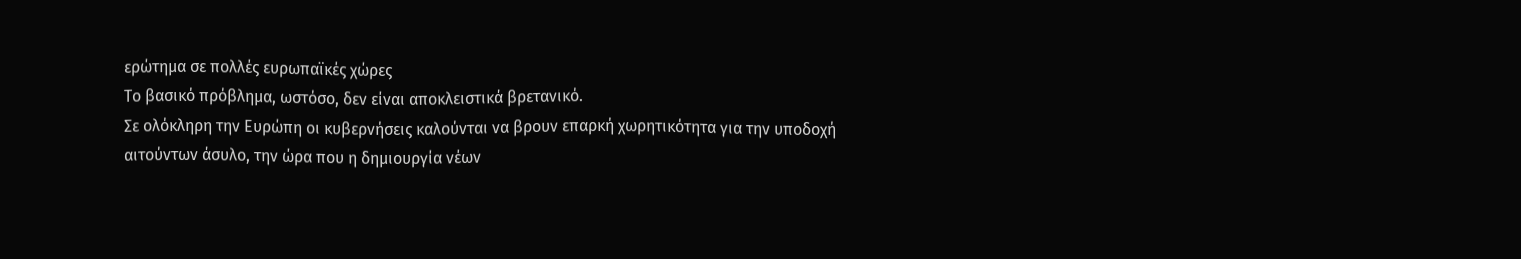ερώτημα σε πολλές ευρωπαϊκές χώρες
Το βασικό πρόβλημα, ωστόσο, δεν είναι αποκλειστικά βρετανικό.
Σε ολόκληρη την Ευρώπη οι κυβερνήσεις καλούνται να βρουν επαρκή χωρητικότητα για την υποδοχή αιτούντων άσυλο, την ώρα που η δημιουργία νέων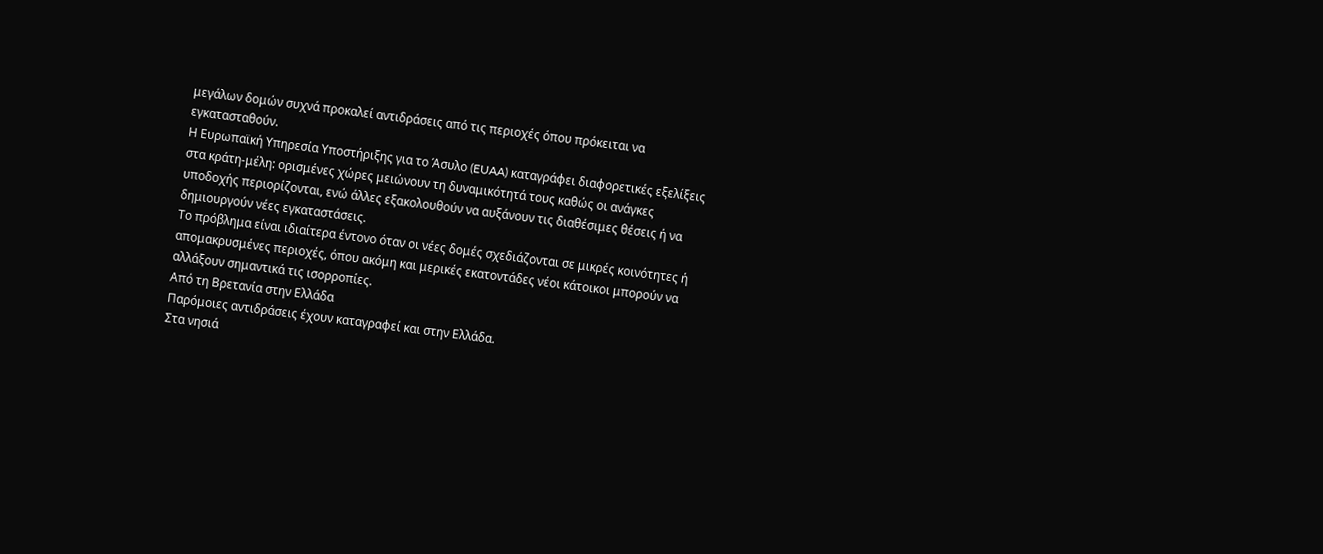μεγάλων δομών συχνά προκαλεί αντιδράσεις από τις περιοχές όπου πρόκειται να εγκατασταθούν.
Η Ευρωπαϊκή Υπηρεσία Υποστήριξης για το Άσυλο (EUAA) καταγράφει διαφορετικές εξελίξεις στα κράτη-μέλη: ορισμένες χώρες μειώνουν τη δυναμικότητά τους καθώς οι ανάγκες υποδοχής περιορίζονται, ενώ άλλες εξακολουθούν να αυξάνουν τις διαθέσιμες θέσεις ή να δημιουργούν νέες εγκαταστάσεις.
Το πρόβλημα είναι ιδιαίτερα έντονο όταν οι νέες δομές σχεδιάζονται σε μικρές κοινότητες ή απομακρυσμένες περιοχές, όπου ακόμη και μερικές εκατοντάδες νέοι κάτοικοι μπορούν να αλλάξουν σημαντικά τις ισορροπίες.
Από τη Βρετανία στην Ελλάδα
Παρόμοιες αντιδράσεις έχουν καταγραφεί και στην Ελλάδα.
Στα νησιά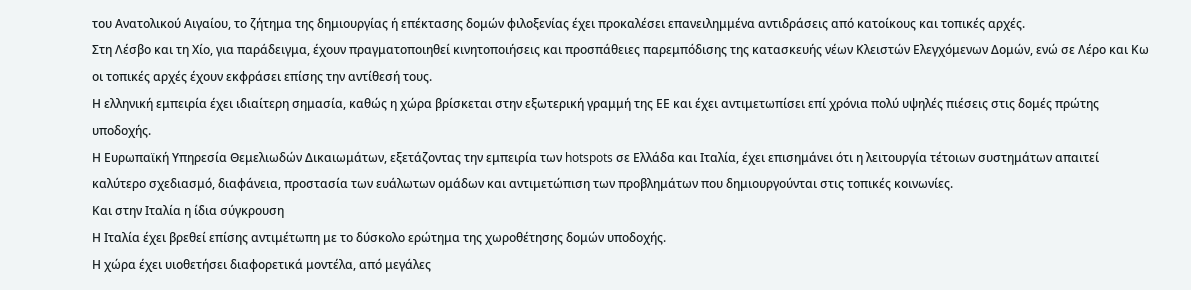του Ανατολικού Αιγαίου, το ζήτημα της δημιουργίας ή επέκτασης δομών φιλοξενίας έχει προκαλέσει επανειλημμένα αντιδράσεις από κατοίκους και τοπικές αρχές.
Στη Λέσβο και τη Χίο, για παράδειγμα, έχουν πραγματοποιηθεί κινητοποιήσεις και προσπάθειες παρεμπόδισης της κατασκευής νέων Κλειστών Ελεγχόμενων Δομών, ενώ σε Λέρο και Κω οι τοπικές αρχές έχουν εκφράσει επίσης την αντίθεσή τους.
Η ελληνική εμπειρία έχει ιδιαίτερη σημασία, καθώς η χώρα βρίσκεται στην εξωτερική γραμμή της ΕΕ και έχει αντιμετωπίσει επί χρόνια πολύ υψηλές πιέσεις στις δομές πρώτης υποδοχής.
Η Ευρωπαϊκή Υπηρεσία Θεμελιωδών Δικαιωμάτων, εξετάζοντας την εμπειρία των hotspots σε Ελλάδα και Ιταλία, έχει επισημάνει ότι η λειτουργία τέτοιων συστημάτων απαιτεί καλύτερο σχεδιασμό, διαφάνεια, προστασία των ευάλωτων ομάδων και αντιμετώπιση των προβλημάτων που δημιουργούνται στις τοπικές κοινωνίες.
Και στην Ιταλία η ίδια σύγκρουση
Η Ιταλία έχει βρεθεί επίσης αντιμέτωπη με το δύσκολο ερώτημα της χωροθέτησης δομών υποδοχής.
Η χώρα έχει υιοθετήσει διαφορετικά μοντέλα, από μεγάλες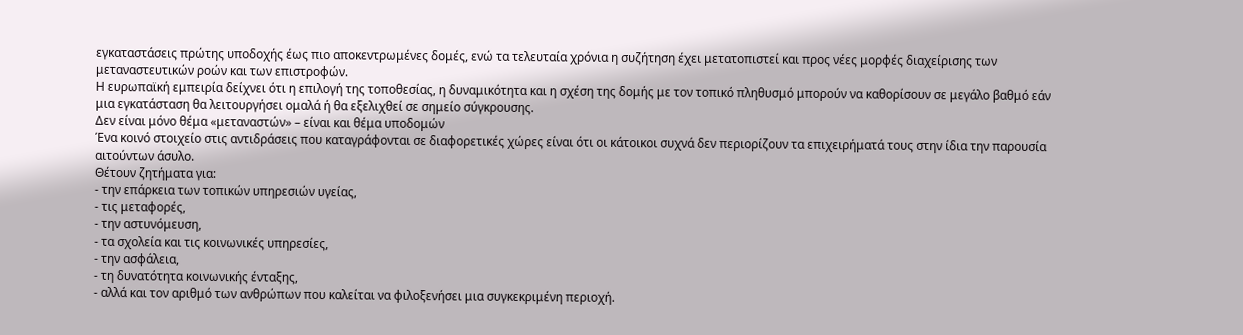εγκαταστάσεις πρώτης υποδοχής έως πιο αποκεντρωμένες δομές, ενώ τα τελευταία χρόνια η συζήτηση έχει μετατοπιστεί και προς νέες μορφές διαχείρισης των μεταναστευτικών ροών και των επιστροφών.
Η ευρωπαϊκή εμπειρία δείχνει ότι η επιλογή της τοποθεσίας, η δυναμικότητα και η σχέση της δομής με τον τοπικό πληθυσμό μπορούν να καθορίσουν σε μεγάλο βαθμό εάν μια εγκατάσταση θα λειτουργήσει ομαλά ή θα εξελιχθεί σε σημείο σύγκρουσης.
Δεν είναι μόνο θέμα «μεταναστών» – είναι και θέμα υποδομών
Ένα κοινό στοιχείο στις αντιδράσεις που καταγράφονται σε διαφορετικές χώρες είναι ότι οι κάτοικοι συχνά δεν περιορίζουν τα επιχειρήματά τους στην ίδια την παρουσία αιτούντων άσυλο.
Θέτουν ζητήματα για:
- την επάρκεια των τοπικών υπηρεσιών υγείας,
- τις μεταφορές,
- την αστυνόμευση,
- τα σχολεία και τις κοινωνικές υπηρεσίες,
- την ασφάλεια,
- τη δυνατότητα κοινωνικής ένταξης,
- αλλά και τον αριθμό των ανθρώπων που καλείται να φιλοξενήσει μια συγκεκριμένη περιοχή.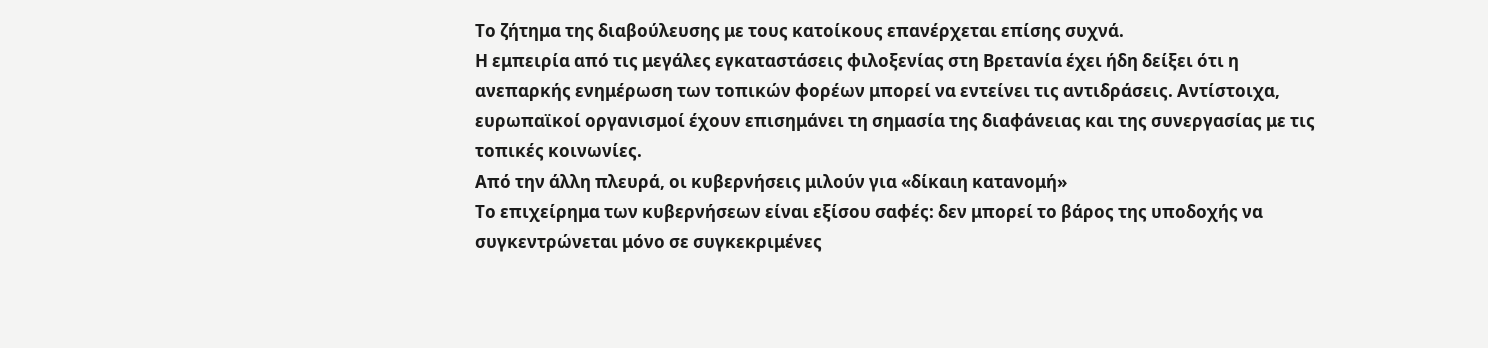Το ζήτημα της διαβούλευσης με τους κατοίκους επανέρχεται επίσης συχνά.
Η εμπειρία από τις μεγάλες εγκαταστάσεις φιλοξενίας στη Βρετανία έχει ήδη δείξει ότι η ανεπαρκής ενημέρωση των τοπικών φορέων μπορεί να εντείνει τις αντιδράσεις. Αντίστοιχα, ευρωπαϊκοί οργανισμοί έχουν επισημάνει τη σημασία της διαφάνειας και της συνεργασίας με τις τοπικές κοινωνίες.
Από την άλλη πλευρά, οι κυβερνήσεις μιλούν για «δίκαιη κατανομή»
Το επιχείρημα των κυβερνήσεων είναι εξίσου σαφές: δεν μπορεί το βάρος της υποδοχής να συγκεντρώνεται μόνο σε συγκεκριμένες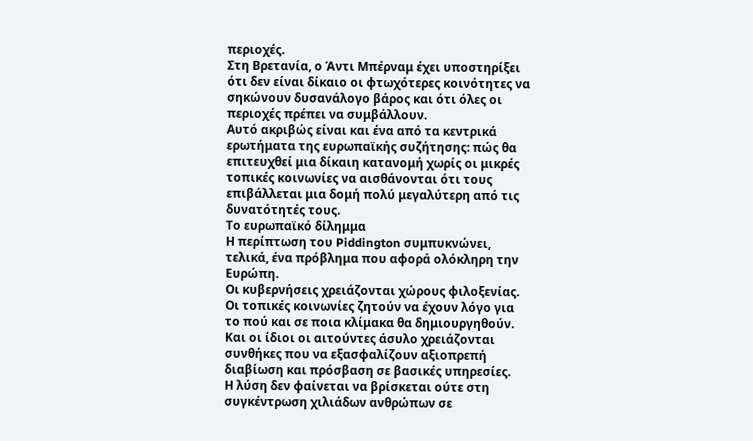περιοχές.
Στη Βρετανία, ο Άντι Μπέρναμ έχει υποστηρίξει ότι δεν είναι δίκαιο οι φτωχότερες κοινότητες να σηκώνουν δυσανάλογο βάρος και ότι όλες οι περιοχές πρέπει να συμβάλλουν.
Αυτό ακριβώς είναι και ένα από τα κεντρικά ερωτήματα της ευρωπαϊκής συζήτησης: πώς θα επιτευχθεί μια δίκαιη κατανομή χωρίς οι μικρές τοπικές κοινωνίες να αισθάνονται ότι τους επιβάλλεται μια δομή πολύ μεγαλύτερη από τις δυνατότητές τους.
Το ευρωπαϊκό δίλημμα
Η περίπτωση του Piddington συμπυκνώνει, τελικά, ένα πρόβλημα που αφορά ολόκληρη την Ευρώπη.
Οι κυβερνήσεις χρειάζονται χώρους φιλοξενίας. Οι τοπικές κοινωνίες ζητούν να έχουν λόγο για το πού και σε ποια κλίμακα θα δημιουργηθούν. Και οι ίδιοι οι αιτούντες άσυλο χρειάζονται συνθήκες που να εξασφαλίζουν αξιοπρεπή διαβίωση και πρόσβαση σε βασικές υπηρεσίες.
Η λύση δεν φαίνεται να βρίσκεται ούτε στη συγκέντρωση χιλιάδων ανθρώπων σε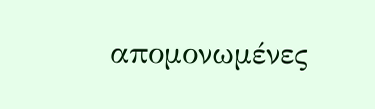απομονωμένες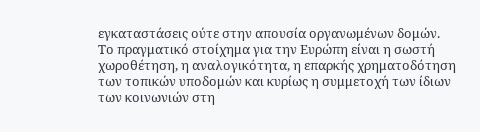εγκαταστάσεις ούτε στην απουσία οργανωμένων δομών.
Το πραγματικό στοίχημα για την Ευρώπη είναι η σωστή χωροθέτηση, η αναλογικότητα, η επαρκής χρηματοδότηση των τοπικών υποδομών και κυρίως η συμμετοχή των ίδιων των κοινωνιών στη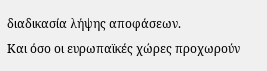διαδικασία λήψης αποφάσεων.
Και όσο οι ευρωπαϊκές χώρες προχωρούν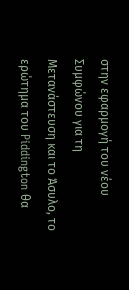στην εφαρμογή του νέου Συμφώνου για τη Μετανάστευση και το Άσυλο, το ερώτημα του Piddington θα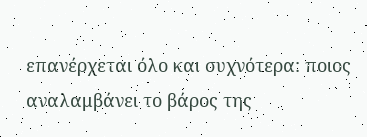επανέρχεται όλο και συχνότερα: ποιος αναλαμβάνει το βάρος της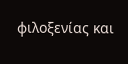φιλοξενίας και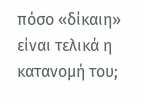πόσο «δίκαιη» είναι τελικά η κατανομή του;